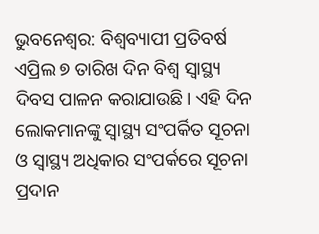ଭୁବନେଶ୍ବର: ବିଶ୍ବବ୍ୟାପୀ ପ୍ରତିବର୍ଷ ଏପ୍ରିଲ ୭ ତାରିଖ ଦିନ ବିଶ୍ବ ସ୍ବାସ୍ଥ୍ୟ ଦିବସ ପାଳନ କରାଯାଉଛି। ଏହି ଦିନ ଲୋକମାନଙ୍କୁ ସ୍ବାସ୍ଥ୍ୟ ସଂପର୍କିତ ସୂଚନା ଓ ସ୍ବାସ୍ଥ୍ୟ ଅଧିକାର ସଂପର୍କରେ ସୂଚନା ପ୍ରଦାନ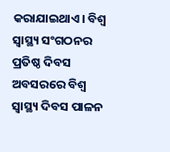କରାଯାଇଥାଏ। ବିଶ୍ବ ସ୍ବାସ୍ଥ୍ୟ ସଂଗଠନର ପ୍ରତିଷ୍ଠ ଦିବସ ଅବସରରେ ବିଶ୍ବ ସ୍ବାସ୍ଥ୍ୟ ଦିବସ ପାଳନ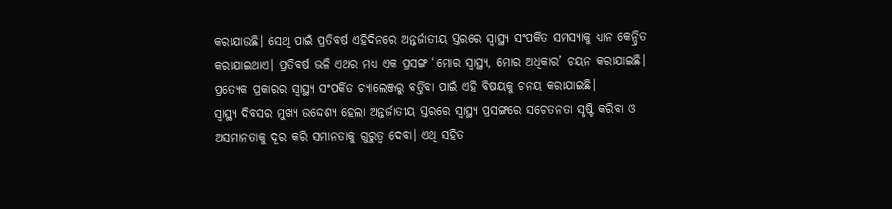କରାଯାଉଛି। ସେଥି ପାଇଁ ପ୍ରତିବର୍ଷ ଏହିଦିନରେ ଅନ୍ତର୍ଜାତୀୟ ସ୍ତରରେ ସ୍ବାସ୍ଥ୍ୟ ସଂପର୍କିତ ସମସ୍ୟାକୁ ଧ୍ୟାନ କେନ୍ଦ୍ରିତ କରାଯାଇଥାଏ। ପ୍ରତିବର୍ଷ ଭଳି ଏଥର ମଧ୍ୟ ଏକ ପ୍ରସଙ୍ଗ ‘ମୋର ସ୍ବାସ୍ଥ୍ୟ, ମୋର ଅଧିକାର’ ଚୟନ କରାଯାଇଛି। ପ୍ରତ୍ୟେକ ପ୍ରକାରର ସ୍ବାସ୍ଥ୍ୟ ସଂପର୍କିତ ଚ୍ୟାଲେଞ୍ଜରୁ ବର୍ତ୍ତିବା ପାଇଁ ଏହି ବିଷୟକୁ ଚନୟ କରାଯାଇଛି।
ସ୍ବାସ୍ଥ୍ୟ ଦିବସର ମୁଖ୍ୟ ଉଦ୍ଦେଶ୍ୟ ହେଲା ଅନ୍ତର୍ଜାତୀୟ ସ୍ତରରେ ସ୍ବାସ୍ଥ୍ୟ ପ୍ରସଙ୍ଗରେ ସଚେତନତା ସୃଷ୍ଟି କରିବା ଓ ଅସମାନତାକୁ ଦୂର କରି ସମାନତାକୁ ଗୁରୁତ୍ବ ଦେବା। ଏଥି ସହିତ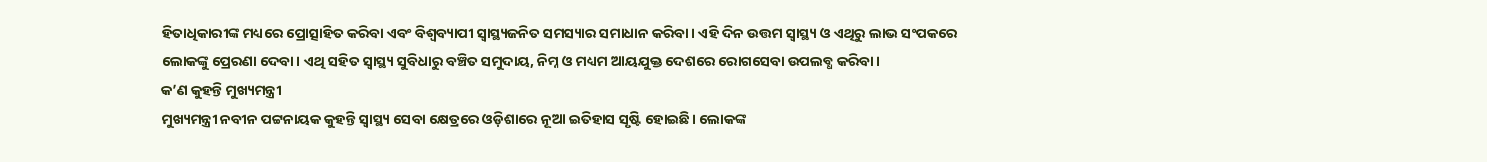ହିତାଧିକାରୀଙ୍କ ମଧ୍ୟରେ ପ୍ରୋତ୍ସାହିତ କରିବା ଏବଂ ବିଶ୍ବବ୍ୟାପୀ ସ୍ବାସ୍ଥ୍ୟଜନିତ ସମସ୍ୟାର ସମାଧାନ କରିବା। ଏହି ଦିନ ଉତ୍ତମ ସ୍ବାସ୍ଥ୍ୟ ଓ ଏଥିରୁ ଲାଭ ସଂପକରେ ଲୋକଙ୍କୁ ପ୍ରେରଣା ଦେବା। ଏଥି ସହିତ ସ୍ବାସ୍ଥ୍ୟ ସୁବିଧାରୁ ବଞ୍ଚିତ ସମୁଦାୟ, ନିମ୍ନ ଓ ମଧ୍ୟମ ଆୟଯୁକ୍ତ ଦେଶରେ ରୋଗସେବା ଉପଲବ୍ଧ କରିବା।
କ’ଣ କୁହନ୍ତି ମୁଖ୍ୟମନ୍ତ୍ରୀ
ମୁଖ୍ୟମନ୍ତ୍ରୀ ନବୀନ ପଟ୍ଟନାୟକ କୁହନ୍ତି ସ୍ବାସ୍ଥ୍ୟ ସେବା କ୍ଷେତ୍ରରେ ଓଡ଼ିଶାରେ ନୂଆ ଇତିହାସ ସୃଷ୍ଟି ହୋଇଛି। ଲୋକଙ୍କ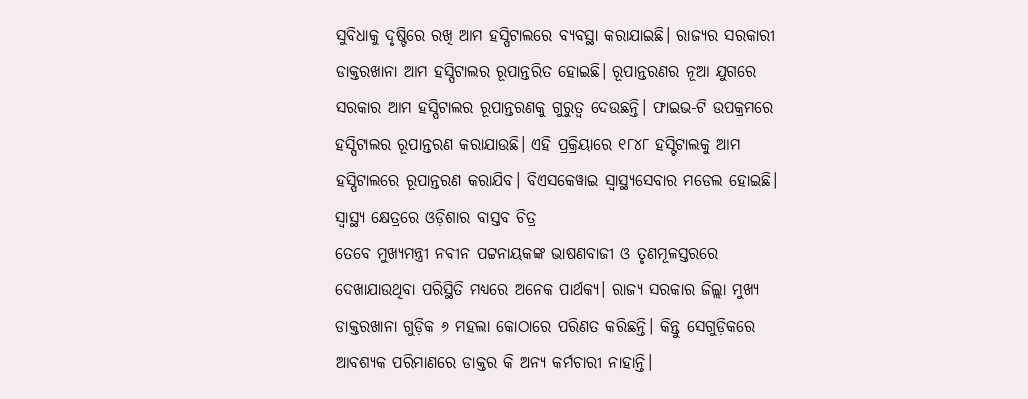ସୁବିଧାକୁ ଦୃଷ୍ଟିରେ ରଖି ଆମ ହସ୍ପିଟାଲରେ ବ୍ୟବସ୍ଥା କରାଯାଇଛି। ରାଜ୍ୟର ସରକାରୀ ଡାକ୍ତରଖାନା ଆମ ହସ୍ପିଟାଲର ରୂପାନ୍ତରିତ ହୋଇଛି। ରୂପାନ୍ତରଣର ନୂଆ ଯୁଗରେ ସରକାର ଆମ ହସ୍ପିଟାଲର ରୂପାନ୍ତରଣକୁ ଗୁରୁତ୍ବ ଦେଉଛନ୍ତି। ଫାଇଭ-ଟି ଉପକ୍ରମରେ ହସ୍ପିଟାଲର ରୂପାନ୍ତରଣ କରାଯାଉଛି। ଏହି ପ୍ରକ୍ରିୟାରେ ୧୮୪୮ ହସ୍ଟିଟାଲକୁ ଆମ ହସ୍ପିଟାଲରେ ରୂପାନ୍ତରଣ କରାଯିବ। ବିଏସକେୱାଇ ସ୍ବାସ୍ଥ୍ୟସେବାର ମଡେଲ ହୋଇଛି।
ସ୍ବାସ୍ଥ୍ୟ କ୍ଷେତ୍ରରେ ଓଡ଼ିଶାର ବାସ୍ତବ ଚିତ୍ର
ତେବେ ମୁଖ୍ୟମନ୍ତ୍ରୀ ନବୀନ ପଟ୍ଟନାୟକଙ୍କ ଭାଷଣବାଜୀ ଓ ତୃଣମୂଳସ୍ତରରେ ଦେଖାଯାଉଥିବା ପରିସ୍ଥିତି ମଧ୍ୟରେ ଅନେକ ପାର୍ଥକ୍ୟ। ରାଜ୍ୟ ସରକାର ଜିଲ୍ଲା ମୁଖ୍ୟ ଡାକ୍ତରଖାନା ଗୁଡ଼ିକ ୬ ମହଲା କୋଠାରେ ପରିଣତ କରିଛନ୍ତି। କିନ୍ତୁ ସେଗୁଡ଼ିକରେ ଆବଶ୍ୟକ ପରିମାଣରେ ଡାକ୍ତର କି ଅନ୍ୟ କର୍ମଚାରୀ ନାହାନ୍ତି।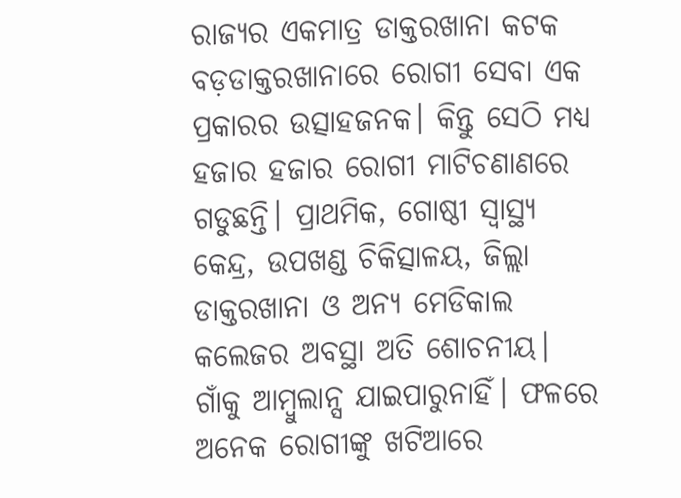ରାଜ୍ୟର ଏକମାତ୍ର ଡାକ୍ତରଖାନା କଟକ ବଡ଼ଡାକ୍ତରଖାନାରେ ରୋଗୀ ସେବା ଏକ ପ୍ରକାରର ଉତ୍ସାହଜନକ। କିନ୍ତୁ ସେଠି ମଧ୍ୟ ହଜାର ହଜାର ରୋଗୀ ମାଟିଚଣାଣରେ ଗଡୁଛନ୍ତି। ପ୍ରାଥମିକ, ଗୋଷ୍ଠୀ ସ୍ବାସ୍ଥ୍ୟ କେନ୍ଦ୍ର, ଉପଖଣ୍ଡ ଚିକିତ୍ସାଳୟ, ଜିଲ୍ଲା ଡାକ୍ତରଖାନା ଓ ଅନ୍ୟ ମେଡିକାଲ କଲେଜର ଅବସ୍ଥା ଅତି ଶୋଚନୀୟ। ଗାଁକୁ ଆମ୍ବୁଲାନ୍ସ ଯାଇପାରୁନାହିଁ। ଫଳରେ ଅନେକ ରୋଗୀଙ୍କୁ ଖଟିଆରେ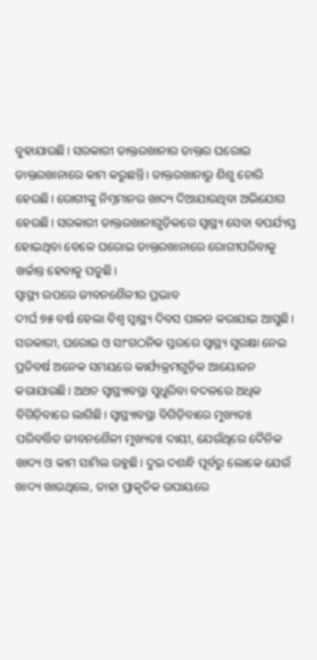ବୁହାଯାଉଛି। ସରକାରୀ ଡାକ୍ତରଖାନାର ଡାକ୍ତର ଘରୋଇ ଡାକ୍ତରଖାନାରେ କାମ କରୁଛନ୍ତି। ଡାକ୍ତରଖାନାରୁ ଶିଶୁ ଚୋରି ହେଉଛି। ରୋଗୀଙ୍କୁ ନିମ୍ନମାନର ଖାଦ୍ୟ ଦିଆଯାଉଥିବା ଅଭିଯୋଗ ହେଉଛି। ସରକାରୀ ଡାକ୍ତରଖାନାଗୁଡ଼ିକରେ ସ୍ବାସ୍ଥ୍ୟ ସେବା ବପର୍ଯ୍ୟସ୍ତ ହୋଇଥିବା ବେଳେ ଘରୋଇ ଡାକ୍ତରଖାନାରେ ରୋଗୀପରିବାକୁ ଖର୍ଚ୍ଚାନ୍ତ ହେବାକୁ ପଡୁଛି।
ସ୍ବାସ୍ଥ୍ୟ ଉପରେ ଜୀବନଶୈଳୀର ପ୍ରଭାବ
ଦୀର୍ଘ ୭୫ ବର୍ଷ ହେଲା ବିଶ୍ବ ସ୍ବାସ୍ଥ୍ୟ ଦିବସ ପାଳନ କରାଯାଇ ଆସୁଛି। ସରକାରୀ, ଘରୋଇ ଓ ସାଂଗଠନିକ ସ୍ତରରେ ସ୍ବାସ୍ଥ୍ୟ ସୁରକ୍ଷା ନେଇ ପ୍ରତିବର୍ଷ ଅନେକ ସମୟରେ କାର୍ଯ୍ୟକ୍ରମଗୁଡ଼ିକ ଆୟୋଜନ କରାଯାଉଛି। ଅଥଚ ସ୍ବାସ୍ଥ୍ୟାବସ୍ଥା ସୁଧୁରିବା ବଦଳରେ ଅଧିକ ବିଗିଡ଼ିବାରେ ଲାଗିଛି। ସ୍ବାସ୍ଥ୍ୟାବସ୍ଥା ବିଗିଡ଼ିବାରେ ମୁଖ୍ୟତଃ ପରିବର୍ତ୍ତିତ ଜୀବନଶୈଳୀ ମୁଖ୍ୟତଃ ଦାୟୀ, ଯେଉଁଥିରେ ଦୈନିକ ଖାଦ୍ୟ ଓ କାମ ସାମିଲ ରହୁଛି। ଦୁଇ ଦଶନ୍ଧି ପୂର୍ବରୁ ଲୋକେ ଯେଉଁ ଖାଦ୍ୟ ଖାଉଥିଲେ, ତାହା ପ୍ରାକୃତିକ ଉପାୟରେ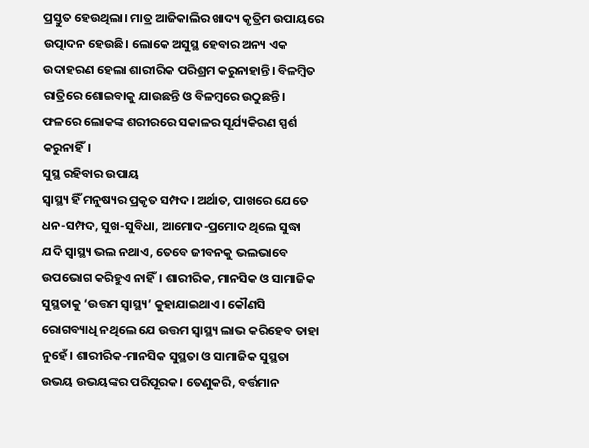ପ୍ରସ୍ତୁତ ହେଉଥିଲା। ମାତ୍ର ଆଜିକାଲିର ଖାଦ୍ୟ କୃତ୍ରିମ ଉପାୟରେ ଉତ୍ପାଦନ ହେଉଛି। ଲୋକେ ଅସୁସ୍ଥ ହେବାର ଅନ୍ୟ ଏକ ଉଦାହରଣ ହେଲା ଶାରୀରିକ ପରିଶ୍ରମ କରୁନାହାନ୍ତି। ବିଳମ୍ବିତ ରାତ୍ରିରେ ଶୋଇବାକୁ ଯାଉଛନ୍ତି ଓ ବିଳମ୍ବରେ ଉଠୁଛନ୍ତି। ଫଳରେ ଲୋକଙ୍କ ଶରୀରରେ ସକାଳର ସୂର୍ଯ୍ୟକିରଣ ସ୍ପର୍ଶ କରୁନାହିଁ।
ସୁସ୍ଥ ରହିବାର ଉପାୟ
ସ୍ବାସ୍ଥ୍ୟ ହିଁ ମନୁଷ୍ୟର ପ୍ରକୃତ ସମ୍ପଦ। ଅର୍ଥାତ, ପାଖରେ ଯେତେ ଧନ-ସମ୍ପଦ, ସୁଖ-ସୁବିଧା, ଆମୋଦ-ପ୍ରମୋଦ ଥିଲେ ସୁଦ୍ଧା ଯଦି ସ୍ବାସ୍ଥ୍ୟ ଭଲ ନଥାଏ, ତେବେ ଜୀବନକୁ ଭଲଭାବେ ଉପଭୋଗ କରିହୁଏ ନାହିଁ। ଶାରୀରିକ, ମାନସିକ ଓ ସାମାଜିକ ସୁସ୍ଥତାକୁ ‘ଉତ୍ତମ ସ୍ବାସ୍ଥ୍ୟ’ କୁହାଯାଇଥାଏ। କୌଣସି ରୋଗବ୍ୟାଧି ନଥିଲେ ଯେ ଉତ୍ତମ ସ୍ବାସ୍ଥ୍ୟ ଲାଭ କରିହେବ ତାହା ନୁହେଁ। ଶାରୀରିକ-ମାନସିକ ସୁସ୍ଥତା ଓ ସାମାଜିକ ସୁସ୍ଥତା ଉଭୟ ଉଭୟଙ୍କର ପରିପୂରକ। ତେଣୁକରି, ବର୍ତ୍ତମାନ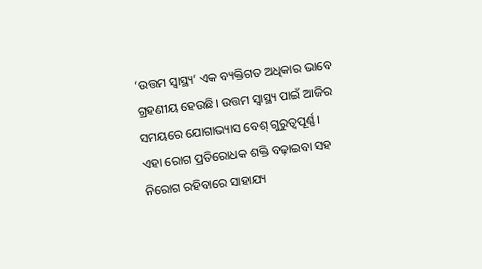‘ଉତ୍ତମ ସ୍ବାସ୍ଥ୍ୟ’ ଏକ ବ୍ୟକ୍ତିଗତ ଅଧିକାର ଭାବେ ଗ୍ରହଣୀୟ ହେଉଛି। ଉତ୍ତମ ସ୍ବାସ୍ଥ୍ୟ ପାଇଁ ଆଜିର ସମୟରେ ଯୋଗାଭ୍ୟାସ ବେଶ୍ ଗୁରୁତ୍ୱପୂର୍ଣ୍ଣ। ଏହା ରୋଗ ପ୍ରତିରୋଧକ ଶକ୍ତି ବଢ଼ାଇବା ସହ ନିରୋଗ ରହିବାରେ ସାହାଯ୍ୟ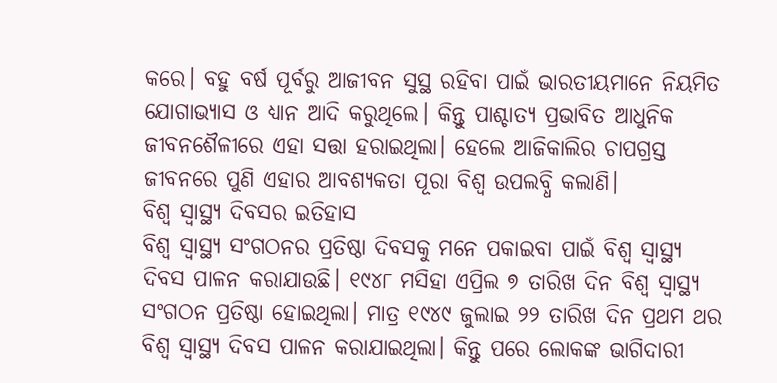କରେ। ବହୁ ବର୍ଷ ପୂର୍ବରୁ ଆଜୀବନ ସୁସ୍ଥ ରହିବା ପାଇଁ ଭାରତୀୟମାନେ ନିୟମିତ ଯୋଗାଭ୍ୟାସ ଓ ଧ୍ୟାନ ଆଦି କରୁଥିଲେ। କିନ୍ତୁ ପାଶ୍ଚାତ୍ୟ ପ୍ରଭାବିତ ଆଧୁନିକ ଜୀବନଶୈଳୀରେ ଏହା ସତ୍ତା ହରାଇଥିଲା। ହେଲେ ଆଜିକାଲିର ଚାପଗ୍ରସ୍ତ ଜୀବନରେ ପୁଣି ଏହାର ଆବଶ୍ୟକତା ପୂରା ବିଶ୍ବ ଉପଲବ୍ଧି କଲାଣି।
ବିଶ୍ବ ସ୍ବାସ୍ଥ୍ୟ ଦିବସର ଇତିହାସ
ବିଶ୍ବ ସ୍ବାସ୍ଥ୍ୟ ସଂଗଠନର ପ୍ରତିଷ୍ଠା ଦିବସକୁ ମନେ ପକାଇବା ପାଇଁ ବିଶ୍ବ ସ୍ବାସ୍ଥ୍ୟ ଦିବସ ପାଳନ କରାଯାଉଛି। ୧୯୪୮ ମସିହା ଏପ୍ରିଲ ୭ ତାରିଖ ଦିନ ବିଶ୍ବ ସ୍ବାସ୍ଥ୍ୟ ସଂଗଠନ ପ୍ରତିଷ୍ଠା ହୋଇଥିଲା। ମାତ୍ର ୧୯୪୯ ଜୁଲାଇ ୨୨ ତାରିଖ ଦିନ ପ୍ରଥମ ଥର ବିଶ୍ବ ସ୍ବାସ୍ଥ୍ୟ ଦିବସ ପାଳନ କରାଯାଇଥିଲା। କିନ୍ତୁ ପରେ ଲୋକଙ୍କ ଭାଗିଦାରୀ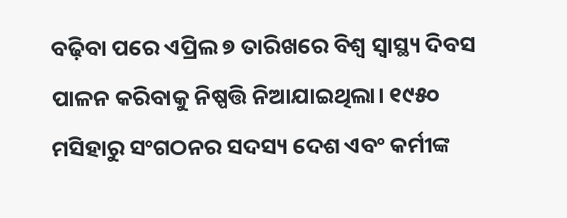ବଢ଼ିବା ପରେ ଏପ୍ରିଲ ୭ ତାରିଖରେ ବିଶ୍ବ ସ୍ବାସ୍ଥ୍ୟ ଦିବସ ପାଳନ କରିବାକୁ ନିଷ୍ପତ୍ତି ନିଆଯାଇଥିଲା। ୧୯୫୦ ମସିହାରୁ ସଂଗଠନର ସଦସ୍ୟ ଦେଶ ଏବଂ କର୍ମୀଙ୍କ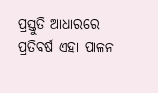ପ୍ରସ୍ତୁତି ଆଧାରରେ ପ୍ରତିବର୍ଷ ଏହା ପାଳନ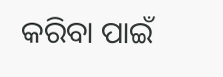କରିବା ପାଇଁ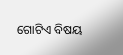ଗୋଟିଏ ବିଷୟ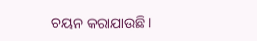ଚୟନ କରାଯାଉଛି।